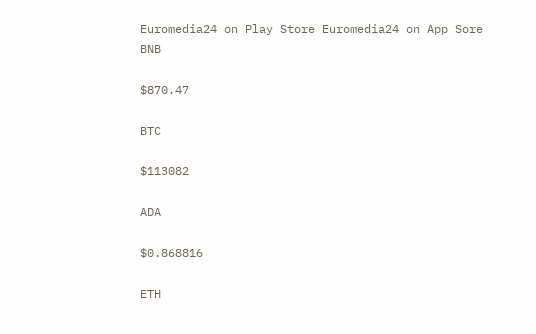Euromedia24 on Play Store Euromedia24 on App Sore
BNB

$870.47

BTC

$113082

ADA

$0.868816

ETH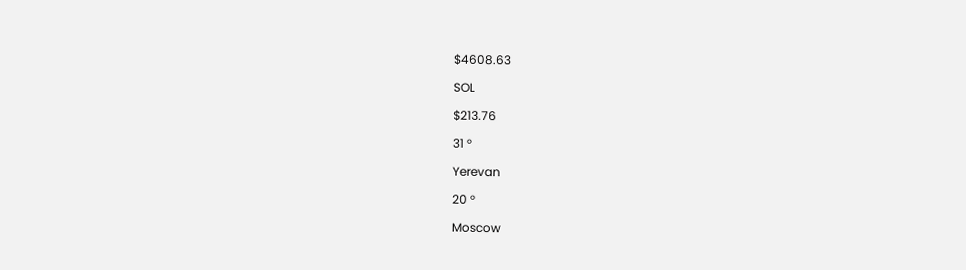$4608.63

SOL

$213.76

31 °

Yerevan

20 °

Moscow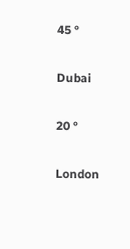45 °

Dubai

20 °

London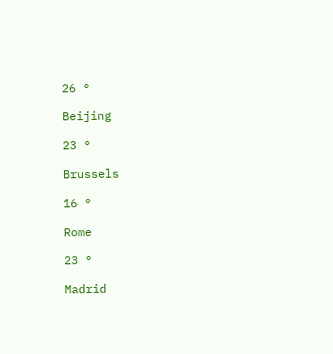26 °

Beijing

23 °

Brussels

16 °

Rome

23 °

Madrid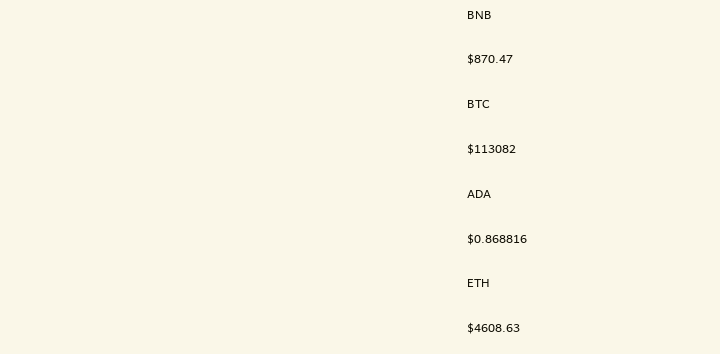BNB

$870.47

BTC

$113082

ADA

$0.868816

ETH

$4608.63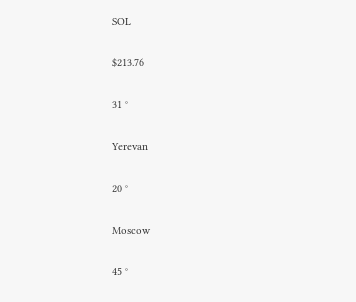SOL

$213.76

31 °

Yerevan

20 °

Moscow

45 °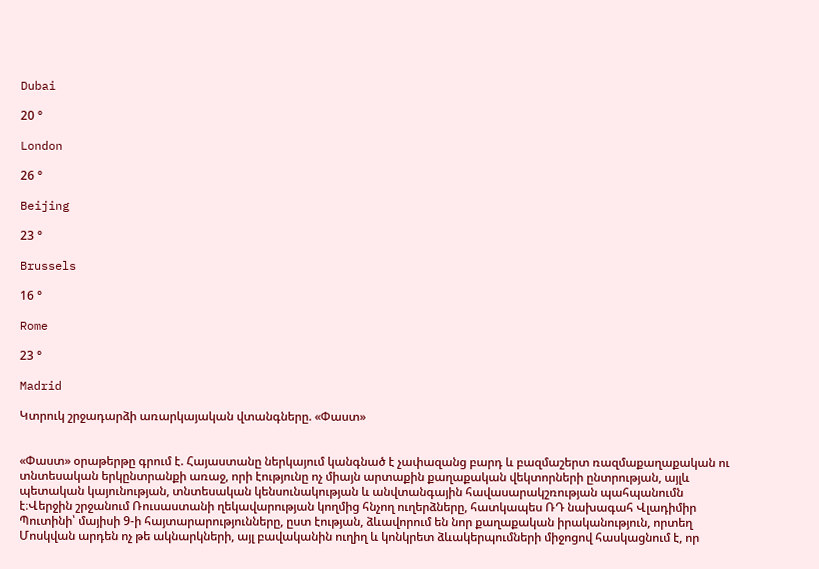Dubai

20 °

London

26 °

Beijing

23 °

Brussels

16 °

Rome

23 °

Madrid

Կտրուկ շրջադարձի առարկայական վտանգները. «Փաստ»


«Փաստ» օրաթերթը գրում է. Հայաստանը ներկայում կանգնած է չափազանց բարդ և բազմաշերտ ռազմաքաղաքական ու տնտեսական երկընտրանքի առաջ, որի էությունը ոչ միայն արտաքին քաղաքական վեկտորների ընտրության, այլև պետական կայունության, տնտեսական կենսունակության և անվտանգային հավասարակշռության պահպանումն է։Վերջին շրջանում Ռուսաստանի ղեկավարության կողմից հնչող ուղերձները, հատկապես ՌԴ նախագահ Վլադիմիր Պուտինի՝ մայիսի 9-ի հայտարարությունները, ըստ էության, ձևավորում են նոր քաղաքական իրականություն, որտեղ Մոսկվան արդեն ոչ թե ակնարկների, այլ բավականին ուղիղ և կոնկրետ ձևակերպումների միջոցով հասկացնում է, որ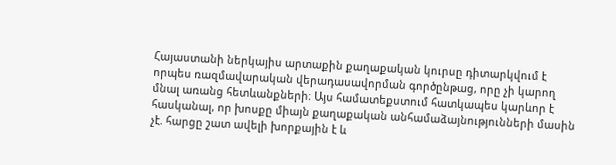Հայաստանի ներկայիս արտաքին քաղաքական կուրսը դիտարկվում է որպես ռազմավարական վերադասավորման գործընթաց, որը չի կարող մնալ առանց հետևանքների։ Այս համատեքստում հատկապես կարևոր է հասկանալ, որ խոսքը միայն քաղաքական անհամաձայնությունների մասին չէ. հարցը շատ ավելի խորքային է և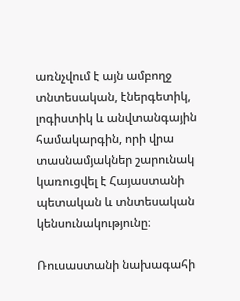առնչվում է այն ամբողջ տնտեսական, էներգետիկ, լոգիստիկ և անվտանգային համակարգին, որի վրա տասնամյակներ շարունակ կառուցվել է Հայաստանի պետական և տնտեսական կենսունակությունը։

Ռուսաստանի նախագահի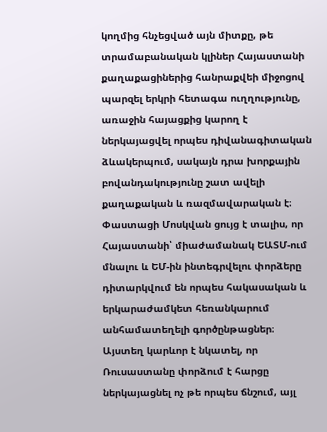կողմից հնչեցված այն միտքը, թե տրամաբանական կլիներ Հայաստանի քաղաքացիներից հանրաքվեի միջոցով պարզել երկրի հետագա ուղղությունը, առաջին հայացքից կարող է ներկայացվել որպես դիվանագիտական ձևակերպում, սակայն դրա խորքային բովանդակությունը շատ ավելի քաղաքական և ռազմավարական է։ Փաստացի Մոսկվան ցույց է տալիս, որ Հայաստանի՝ միաժամանակ ԵԱՏՄ-ում մնալու և ԵՄ-ին ինտեգրվելու փորձերը դիտարկվում են որպես հակասական և երկարաժամկետ հեռանկարում անհամատեղելի գործընթացներ։ Այստեղ կարևոր է նկատել, որ Ռուսաստանը փորձում է հարցը ներկայացնել ոչ թե որպես ճնշում, այլ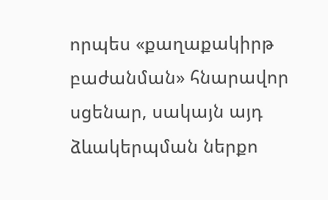որպես «քաղաքակիրթ բաժանման» հնարավոր սցենար, սակայն այդ ձևակերպման ներքո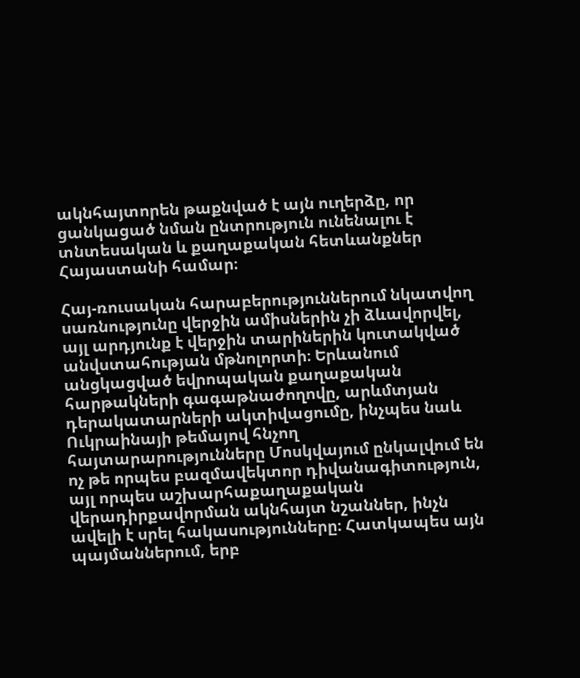ակնհայտորեն թաքնված է այն ուղերձը, որ ցանկացած նման ընտրություն ունենալու է տնտեսական և քաղաքական հետևանքներ Հայաստանի համար։

Հայ-ռուսական հարաբերություններում նկատվող սառնությունը վերջին ամիսներին չի ձևավորվել, այլ արդյունք է վերջին տարիներին կուտակված անվստահության մթնոլորտի։ Երևանում անցկացված եվրոպական քաղաքական հարթակների գագաթնաժողովը, արևմտյան դերակատարների ակտիվացումը, ինչպես նաև Ուկրաինայի թեմայով հնչող հայտարարությունները Մոսկվայում ընկալվում են ոչ թե որպես բազմավեկտոր դիվանագիտություն, այլ որպես աշխարհաքաղաքական վերադիրքավորման ակնհայտ նշաններ, ինչն ավելի է սրել հակասությունները։ Հատկապես այն պայմաններում, երբ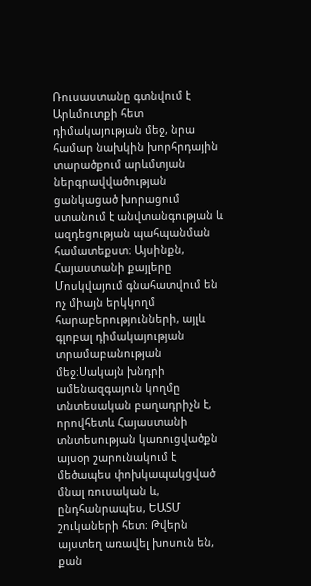Ռուսաստանը գտնվում է Արևմուտքի հետ դիմակայության մեջ, նրա համար նախկին խորհրդային տարածքում արևմտյան ներգրավվածության ցանկացած խորացում ստանում է անվտանգության և ազդեցության պահպանման համատեքստ։ Այսինքն, Հայաստանի քայլերը Մոսկվայում գնահատվում են ոչ միայն երկկողմ հարաբերությունների, այլև գլոբալ դիմակայության տրամաբանության մեջ։Սակայն խնդրի ամենազգայուն կողմը տնտեսական բաղադրիչն է, որովհետև Հայաստանի տնտեսության կառուցվածքն այսօր շարունակում է մեծապես փոխկապակցված մնալ ռուսական և, ընդհանրապես, ԵԱՏՄ շուկաների հետ։ Թվերն այստեղ առավել խոսուն են, քան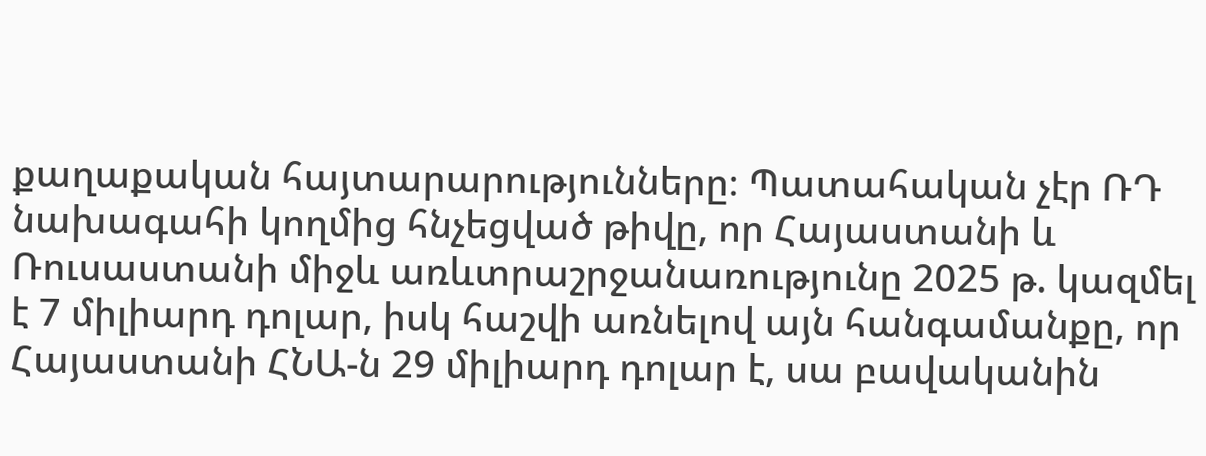քաղաքական հայտարարությունները։ Պատահական չէր ՌԴ նախագահի կողմից հնչեցված թիվը, որ Հայաստանի և Ռուսաստանի միջև առևտրաշրջանառությունը 2025 թ. կազմել է 7 միլիարդ դոլար, իսկ հաշվի առնելով այն հանգամանքը, որ Հայաստանի ՀՆԱ-ն 29 միլիարդ դոլար է, սա բավականին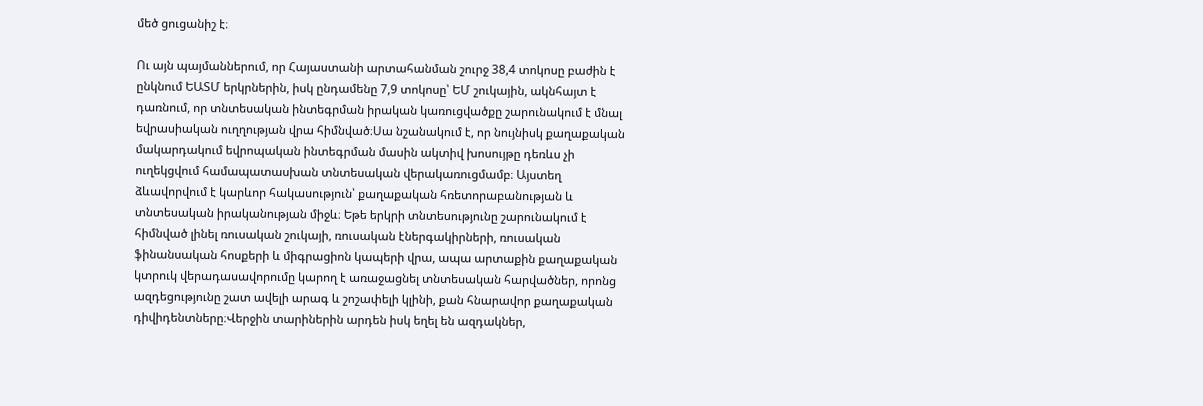մեծ ցուցանիշ է։

Ու այն պայմաններում, որ Հայաստանի արտահանման շուրջ 38,4 տոկոսը բաժին է ընկնում ԵԱՏՄ երկրներին, իսկ ընդամենը 7,9 տոկոսը՝ ԵՄ շուկային, ակնհայտ է դառնում, որ տնտեսական ինտեգրման իրական կառուցվածքը շարունակում է մնալ եվրասիական ուղղության վրա հիմնված։Սա նշանակում է, որ նույնիսկ քաղաքական մակարդակում եվրոպական ինտեգրման մասին ակտիվ խոսույթը դեռևս չի ուղեկցվում համապատասխան տնտեսական վերակառուցմամբ։ Այստեղ ձևավորվում է կարևոր հակասություն՝ քաղաքական հռետորաբանության և տնտեսական իրականության միջև։ Եթե երկրի տնտեսությունը շարունակում է հիմնված լինել ռուսական շուկայի, ռուսական էներգակիրների, ռուսական ֆինանսական հոսքերի և միգրացիոն կապերի վրա, ապա արտաքին քաղաքական կտրուկ վերադասավորումը կարող է առաջացնել տնտեսական հարվածներ, որոնց ազդեցությունը շատ ավելի արագ և շոշափելի կլինի, քան հնարավոր քաղաքական դիվիդենտները։Վերջին տարիներին արդեն իսկ եղել են ազդակներ,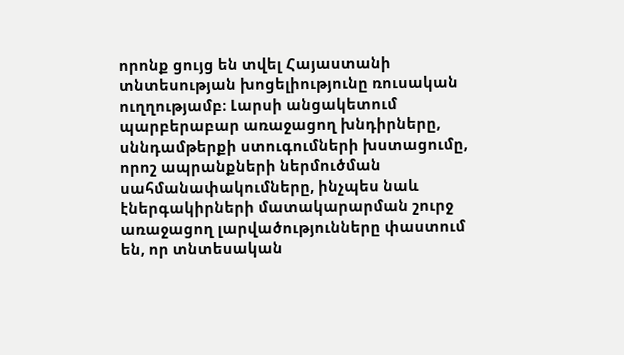որոնք ցույց են տվել Հայաստանի տնտեսության խոցելիությունը ռուսական ուղղությամբ։ Լարսի անցակետում պարբերաբար առաջացող խնդիրները, սննդամթերքի ստուգումների խստացումը, որոշ ապրանքների ներմուծման սահմանափակումները, ինչպես նաև էներգակիրների մատակարարման շուրջ առաջացող լարվածությունները փաստում են, որ տնտեսական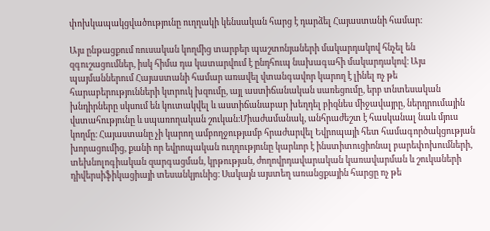փոխկապակցվածությունը ուղղակի կենսական հարց է դարձել Հայաստանի համար։

Այս ընթացքում ռուսական կողմից տարբեր պաշտոնյաների մակարդակով հնչել են զգուշացումներ, իսկ հիմա դա կատարվում է ընդհուպ նախագահի մակարդակով։ Այս պայմաններում Հայաստանի համար առավել վտանգավոր կարող է լինել ոչ թե հարաբերությունների կտրուկ խզումը, այլ աստիճանական սառեցումը, երբ տնտեսական խնդիրները սկսում են կուտակվել և աստիճանաբար խեղդել բիզնես միջավայրը, ներդրումային վստահությունը և սպառողական շուկան։Միաժամանակ, անհրաժեշտ է հասկանալ նաև մյուս կողմը։ Հայաստանը չի կարող ամբողջությամբ հրաժարվել Եվրոպայի հետ համագործակցության խորացումից, քանի որ եվրոպական ուղղությունը կարևոր է ինստիտուցիոնալ բարեփոխումների, տեխնոլոգիական զարգացման, կրթության, ժողովրդավարական կառավարման և շուկաների դիվերսիֆիկացիայի տեսանկյունից։ Սակայն այստեղ առանցքային հարցը ոչ թե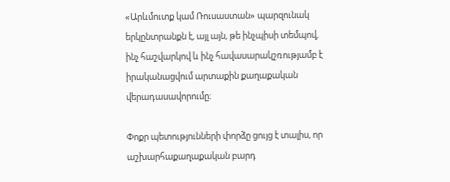«Արևմուտք կամ Ռուսաստան» պարզունակ երկընտրանքն է, այլ այն, թե ինչպիսի տեմպով, ինչ հաշվարկով և ինչ հավասարակշռությամբ է իրականացվում արտաքին քաղաքական վերադասավորումը։

Փոքր պետությունների փորձը ցույց է տալիս, որ աշխարհաքաղաքական բարդ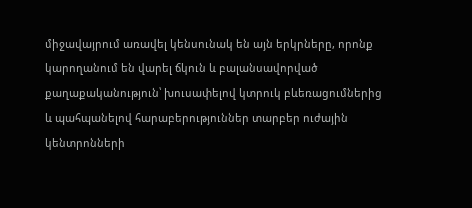միջավայրում առավել կենսունակ են այն երկրները, որոնք կարողանում են վարել ճկուն և բալանսավորված քաղաքականություն՝ խուսափելով կտրուկ բևեռացումներից և պահպանելով հարաբերություններ տարբեր ուժային կենտրոնների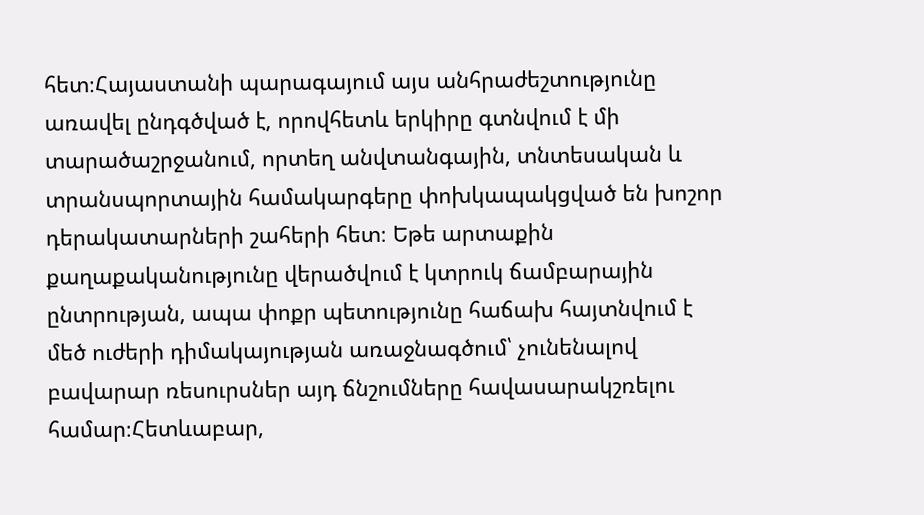հետ։Հայաստանի պարագայում այս անհրաժեշտությունը առավել ընդգծված է, որովհետև երկիրը գտնվում է մի տարածաշրջանում, որտեղ անվտանգային, տնտեսական և տրանսպորտային համակարգերը փոխկապակցված են խոշոր դերակատարների շահերի հետ։ Եթե արտաքին քաղաքականությունը վերածվում է կտրուկ ճամբարային ընտրության, ապա փոքր պետությունը հաճախ հայտնվում է մեծ ուժերի դիմակայության առաջնագծում՝ չունենալով բավարար ռեսուրսներ այդ ճնշումները հավասարակշռելու համար։Հետևաբար,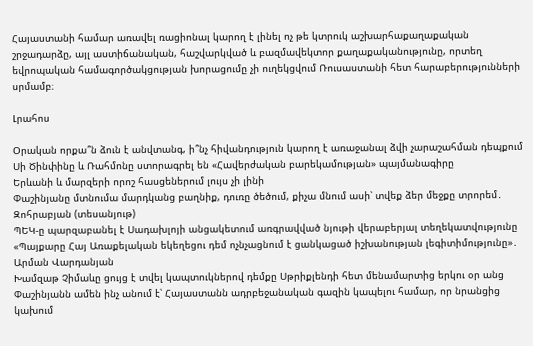Հայաստանի համար առավել ռացիոնալ կարող է լինել ոչ թե կտրուկ աշխարհաքաղաքական շրջադարձը, այլ աստիճանական, հաշվարկված և բազմավեկտոր քաղաքականությունը, որտեղ եվրոպական համագործակցության խորացումը չի ուղեկցվում Ռուսաստանի հետ հարաբերությունների սրմամբ։

Լրահոս

Օրական որքա՞ն ձուն է անվտանգ, ի՞նչ հիվանդություն կարող է առաջանալ ձվի չարաշահման դեպքում
Սի Ծինփինը և Ռահմոնը ստորագրել են «Հավերժական բարեկամության» պայմանագիրը
Երևանի և մարզերի որոշ հասցեներում լույս չի լինի
Փաշինյանը մտնումա մարդկանց բաղնիք, դուռը ծեծում, քիչա մնում ասի՝ տվեք ձեր մեջքը տրորեմ․ Զոհրաբյան (տեսանյութ)
ՊԵԿ-ը պարզաբանել է Սադախլոյի անցակետում առգրավված նյութի վերաբերյալ տեղեկատվությունը
«Պայքարը Հայ Առաքելական եկեղեցու դեմ ոչնչացնում է ցանկացած իշխանության լեգիտիմությունը»․ Արման Վարդանյան
Խամզաթ Չիմաևը ցույց է տվել կապտուկներով դեմքը Սթրիքլենդի հետ մենամարտից երկու օր անց
Փաշինյանն ամեն ինչ անում է՝ Հայաստանն ադրբեջանական գազին կապելու համար, որ նրանցից կախում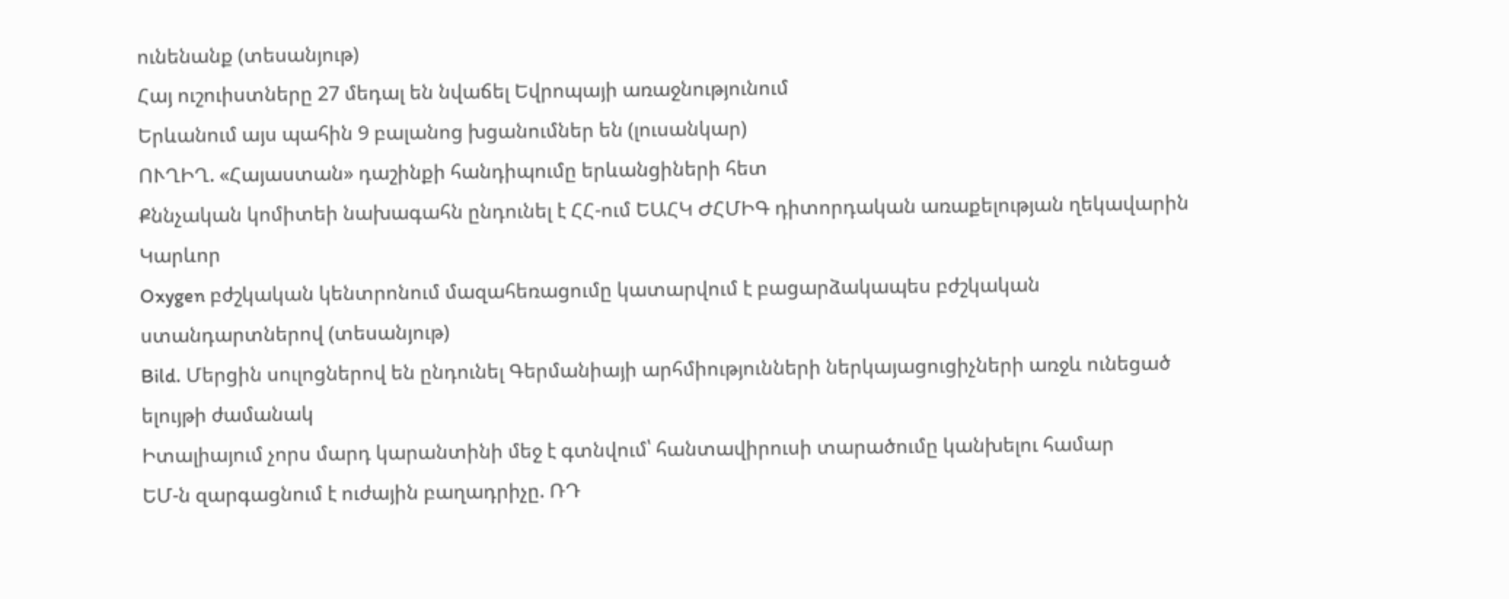ունենանք (տեսանյութ)
Հայ ուշուիստները 27 մեդալ են նվաճել Եվրոպայի առաջնությունում
Երևանում այս պահին 9 բալանոց խցանումներ են (լուսանկար)
ՈՒՂԻՂ. «Հայաստան» դաշինքի հանդիպումը երևանցիների հետ
Քննչական կոմիտեի նախագահն ընդունել է ՀՀ-ում ԵԱՀԿ ԺՀՄԻԳ դիտորդական առաքելության ղեկավարին
Կարևոր
Oxygen բժշկական կենտրոնում մազահեռացումը կատարվում է բացարձակապես բժշկական ստանդարտներով (տեսանյութ)
Bild. Մերցին սուլոցներով են ընդունել Գերմանիայի արհմիությունների ներկայացուցիչների առջև ունեցած ելույթի ժամանակ
Իտալիայում չորս մարդ կարանտինի մեջ է գտնվում՝ հանտավիրուսի տարածումը կանխելու համար
ԵՄ-ն զարգացնում է ուժային բաղադրիչը. ՌԴ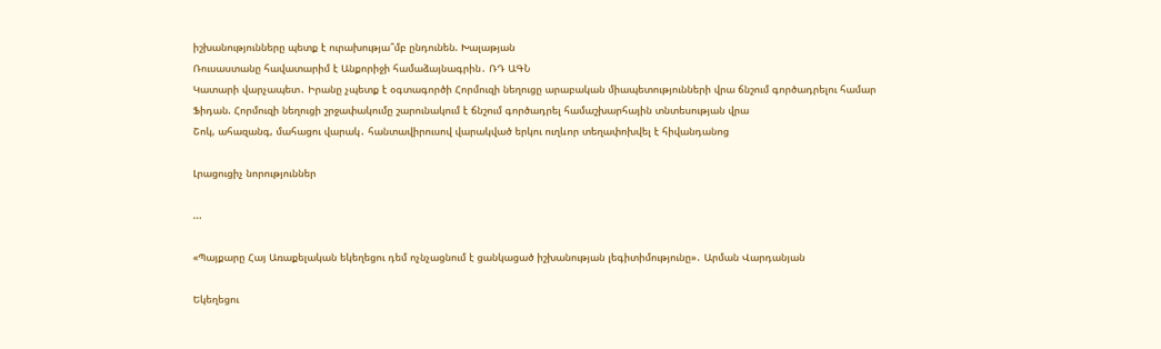իշխանությունները պետք է ուրախությա՞մբ ընդունեն. Խալաթյան
Ռուսաստանը հավատարիմ է Անքորիջի համաձայնագրին․ ՌԴ ԱԳՆ
Կատարի վարչապետ․ Իրանը չպետք է օգտագործի Հորմուզի նեղուցը արաբական միապետությունների վրա ճնշում գործադրելու համար
Ֆիդան. Հորմուզի նեղուցի շրջափակումը շարունակում է ճնշում գործադրել համաշխարհային տնտեսության վրա
Շոկ, ահազանգ, մահացու վարակ․ հանտավիրուսով վարակված երկու ուղևոր տեղափոխվել է հիվանդանոց

Լրացուցիչ նորություններ

...

«Պայքարը Հայ Առաքելական եկեղեցու դեմ ոչնչացնում է ցանկացած իշխանության լեգիտիմությունը»․ Արման Վարդանյան

Եկեղեցու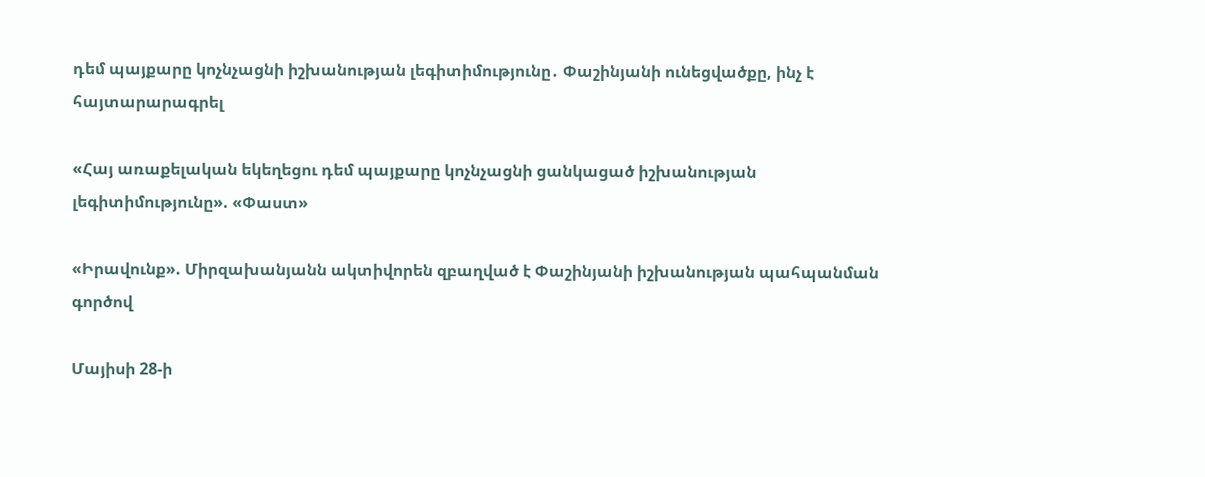դեմ պայքարը կոչնչացնի իշխանության լեգիտիմությունը․ Փաշինյանի ունեցվածքը, ինչ է հայտարարագրել

«Հայ առաքելական եկեղեցու դեմ պայքարը կոչնչացնի ցանկացած իշխանության լեգիտիմությունը». «Փաստ»

«Իրավունք». Միրզախանյանն ակտիվորեն զբաղված է Փաշինյանի իշխանության պահպանման գործով

Մայիսի 28-ի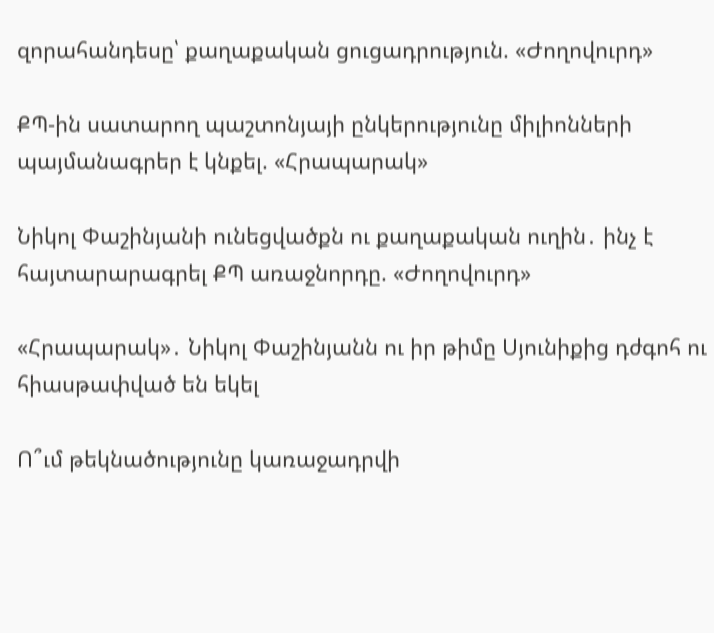զորահանդեսը՝ քաղաքական ցուցադրություն. «Ժողովուրդ»

ՔՊ-ին սատարող պաշտոնյայի ընկերությունը միլիոնների պայմանագրեր է կնքել. «Հրապարակ»

Նիկոլ Փաշինյանի ունեցվածքն ու քաղաքական ուղին․ ինչ է հայտարարագրել ՔՊ առաջնորդը. «Ժողովուրդ»

«Հրապարակ»․ Նիկոլ Փաշինյանն ու իր թիմը Սյունիքից դժգոհ ու հիասթափված են եկել

Ո՞ւմ թեկնածությունը կառաջադրվի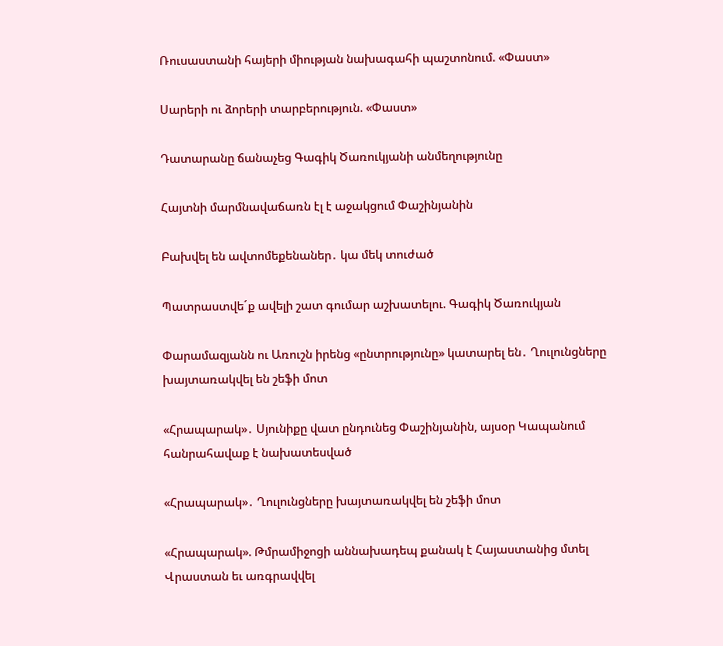Ռուսաստանի հայերի միության նախագահի պաշտոնում. «Փաստ»

Սարերի ու ձորերի տարբերություն. «Փաստ»

Դատարանը ճանաչեց Գագիկ Ծառուկյանի անմեղությունը

Հայտնի մարմնավաճառն էլ է աջակցում Փաշինյանին

Բախվել են ավտոմեքենաներ․ կա մեկ տուժած

Պատրաստվե´ք ավելի շատ գումար աշխատելու. Գագիկ Ծառուկյան

Փարամազյանն ու Առուշն իրենց «ընտրությունը» կատարել են․ Ղուլունցները խայտառակվել են շեֆի մոտ

«Հրապարակ»․ Սյունիքը վատ ընդունեց Փաշինյանին, այսօր Կապանում հանրահավաք է նախատեսված

«Հրապարակ»․ Ղուլունցները խայտառակվել են շեֆի մոտ

«Հրապարակ». Թմրամիջոցի աննախադեպ քանակ է Հայաստանից մտել Վրաստան եւ առգրավվել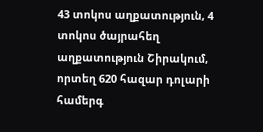43 տոկոս աղքատություն, 4 տոկոս ծայրահեղ աղքատություն Շիրակում, որտեղ 620 հազար դոլարի համերգ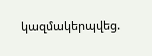կազմակերպվեց.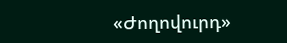«Ժողովուրդ»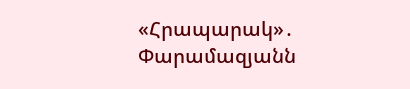«Հրապարակ»․ Փարամազյանն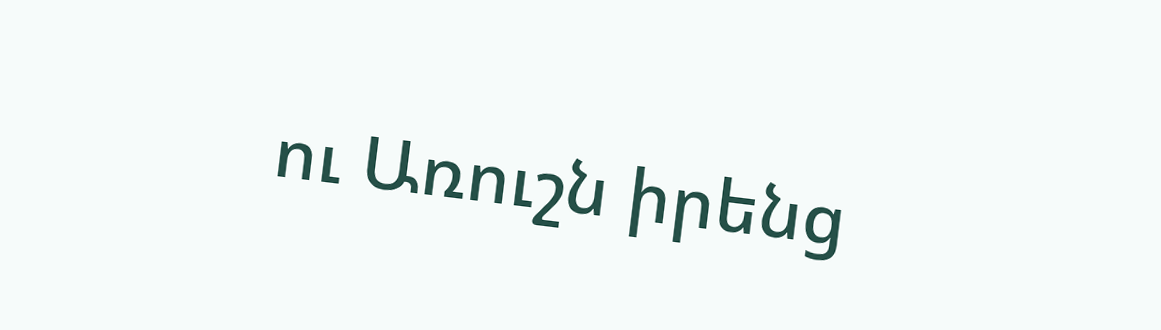ու Առուշն իրենց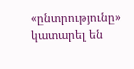«ընտրությունը» կատարել են